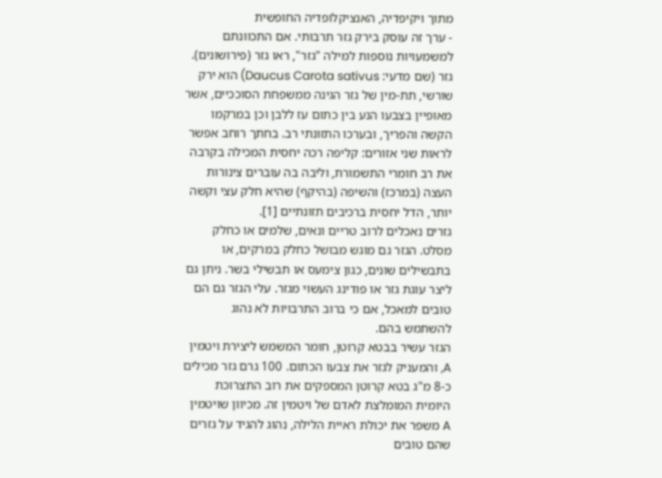מתוך ויקיפדיה, האנציקלופדיה החופשית
- ערך זה עוסק בירק גזר תרבותי. אם התכוונתם למשמעויות נוספות למילה "גזר", ראו גזר (פירושונים).
גזר (שם מדעי: Daucus Carota sativus) הוא ירק שורשי, תת-מין של גזר הגינה ממשפחת הסוככיים, אשר מאופיין בצבעו הנע בין כתום עז ללבן וכן במרקמו הקשה והפריך, ובערכו התזונתי רב. בחתך רוחב אפשר לראות שני אזורים: קליפה רכה יחסית המכילה בקרבה את רב חומרי התשמורת, וליבה בה עוברים צינורות העצה (במרכז) והשיפה (בהיקף) שהיא חלק עצי וקשה יותר, הדל יחסית ברכיבים תזונתיים [1].
גזרים נאכלים לרוב טריים ונאים, שלמים או כחלק מסלט. הגזר גם מוגש מבושל כחלק במרקים, או בתבשילים שונים, כגון צימעס או תבשילי בשר. ניתן גם ליצר עוגת גזר או פודינג העשוי מגזר. עלי הגזר גם הם טובים למאכל, אם כי ברוב התרבויות לא נהוג להשתמש בהם.
הגזר עשיר בבטא קרוטן, חומר המשמש ליצירת ויטמין A, והמעניק לגזר את צבעו הכתום. 100 גרם גזר מכילים כ-8 מ"ג בטא קרוטן המספקים את רוב התצרוכת היומית המומלצת לאדם של ויטמין זה. מכיוון שויטמין A משפר את יכולת ראיית הלילה, נהוג להגיד על גזרים שהם טובים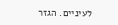לעיניים. הגזר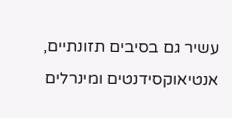עשיר גם בסיבים תזונתיים, אנטיאוקסידנטים ומינרלים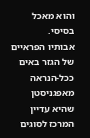והוא מאכל בסיסי.
אבותיו הפראיים של הגזר באים ככל-הנראה מאפגניסטן שהיא עדיין המרכז לסוגים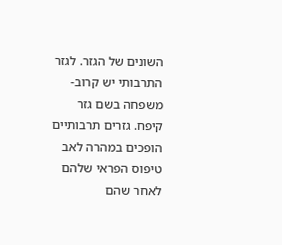השונים של הגזר. לגזר התרבותי יש קרוב-משפחה בשם גזר קיפח. גזרים תרבותיים הופכים במהרה לאב טיפוס הפראי שלהם לאחר שהם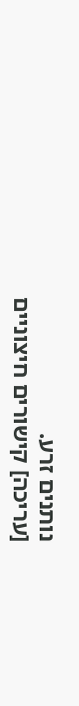נותנים זרע.
[עריכה] קישורים חיצוניים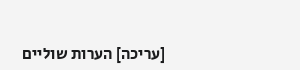[עריכה] הערות שוליים